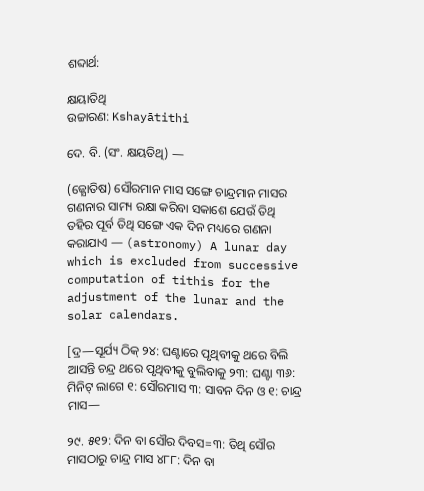ଶବ୍ଦାର୍ଥ:

କ୍ଷୟାତିଥି
ଉଚ୍ଚାରଣ: Kshayātithi

ଦେ. ବି. (ସଂ. କ୍ଷୟତିଥି) —

(ଜ୍ଯୋତିଷ) ସୌରମାନ ମାସ ସଙ୍ଗେ ଚାନ୍ଦ୍ରମାନ ମାସର ଗଣନାର ସାମ୍ୟ ରକ୍ଷା କରିବା ସକାଶେ ଯେଉଁ ତିଥି ତହିର ପୂର୍ବ ତିଥି ସଙ୍ଗେ ଏକ ଦିନ ମଧ୍ୟରେ ଗଣନା କରାଯାଏ — (astronomy) A lunar day which is excluded from successive computation of tithis for the adjustment of the lunar and the solar calendars.

[ଦ୍ର—ସୂର୍ଯ୍ୟ ଠିକ୍ ୨୪: ଘଣ୍ଟାରେ ପୃଥିବୀକୁ ଥରେ ବିଲି ଆସନ୍ତି ଚନ୍ଦ୍ର ଥରେ ପୃଥିବୀକୁ ବୁଲିବାକୁ ୨୩: ଘଣ୍ଟା ୩୬: ମିନିଟ୍ ଲାଗେ ୧: ସୌରମାସ ୩: ସାବନ ଦିନ ଓ ୧: ଚାନ୍ଦ୍ର ମାସ—

୨୯. ୫୧୨: ଦିନ ବା ସୌର ଦିବସ=୩: ତିଥି ସୌର ମାସଠାରୁ ଚାନ୍ଦ୍ର ମାସ ୪୮୮: ଦିନ ବା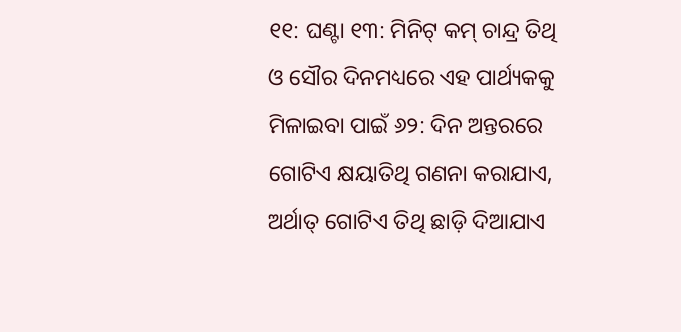୧୧: ଘଣ୍ଟା ୧୩: ମିନିଟ୍ କମ୍ ଚାନ୍ଦ୍ର ତିଥି ଓ ସୌର ଦିନମଧ୍ୟରେ ଏହ ପାର୍ଥ୍ୟକକୁ ମିଳାଇବା ପାଇଁ ୬୨: ଦିନ ଅନ୍ତରରେ ଗୋଟିଏ କ୍ଷୟାତିଥି ଗଣନା କରାଯାଏ, ଅର୍ଥାତ୍ ଗୋଟିଏ ତିଥି ଛାଡ଼ି ଦିଆଯାଏ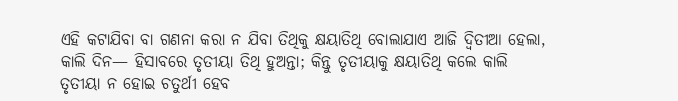ଏହି କଟାଯିବା ବା ଗଣନା କରା ନ ଯିବା ତିଥିକୁ କ୍ଷୟାତିଥି ବୋଲାଯାଏ ଆଜି ଦ୍ବିତୀଆ ହେଲା, କାଲି ଦିନ— ହିସାବରେ ତୃତୀୟା ତିଥି ହୁଅନ୍ତା; କିନ୍ତୁ ତୃତୀୟାକୁ କ୍ଷୟାତିଥି କଲେ କାଲି ତୃତୀୟା ନ ହୋଇ ଚତୁର୍ଥୀ ହେବ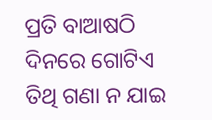ପ୍ରତି ବାଆଷଠି ଦିନରେ ଗୋଟିଏ ତିଥି ଗଣା ନ ଯାଇ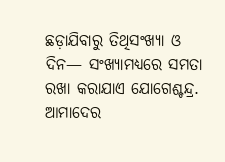ଛଡ଼ାଯିବାରୁ ତିଥିସଂଖ୍ୟା ଓ ଦିନ— ସଂଖ୍ୟାମଧ୍ୟରେ ସମତା ରଖା କରାଯାଏ ଯୋଗେଶ୍ଚନ୍ଦ୍ର. ଆମାଦେର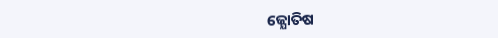ଜ୍ଯୋତିଷ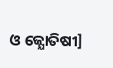ଓ ଜ୍ଯୋତିଷୀ]